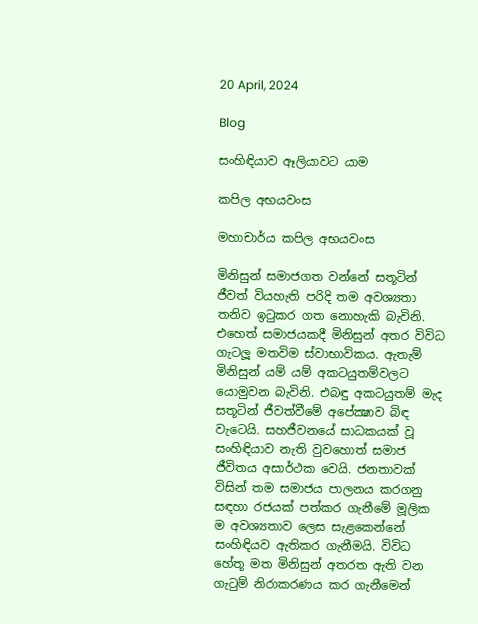20 April, 2024

Blog

සංහිඳියාව ඈලියාවට යාම

කපිල අභයවංස

මහාචාර්ය කපිල අභයවංස

මිනිසුන් සමාජගත වන්නේ සතූටින් ජීවත් වියහැති පරිදි තම අවශ්‍යතා තනිව ඉටුකර ගත නොහැකි බැවිනි. එහෙත් සමාජයකදී මිනිසුන් අතර විවිධ ගැටලූ මතවිම ස්වාභාවිකය. ඇතැම් මිනිසුන් යම් යම් අකටයුතම්වලට යොමුවන බැවිනි. එබඳු අකටයුතම් මැද සතූටින් ජීවත්වීමේ අපේක්‍ෂාව බිඳ වැටෙයි. සහජීවනයේ සාධකයක් වූ සංහිඳියාව නැති වුවහොත් සමාජ ජීවිතය අසාර්ථක වෙයි. ජනතාවක් විසින් තම සමාජය පාලනය කරගනු සඳහා රජයක් පත්කර ගැනීමේ මූලික ම අවශ්‍යතාව ලෙස සැළකෙන්නේ සංහිඳියව ඇතිකර ගැනීමයි. විවිධ හේතූ මත මිනිසුන් අතරත ඇති වන ගැටුම් නිරාකරණය කර ගැනීමෙන්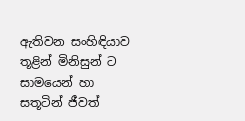ඇතිවන සංහිඳියාව තූළින් මිනිසුන් ට සාමයෙන් හා සතූටින් ජීවත්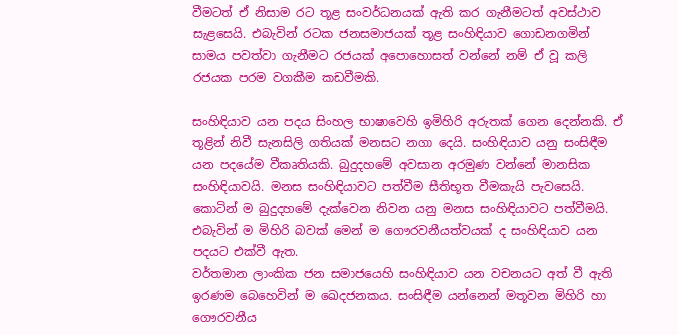වීමටත් ඒ නිසාම රට තූළ සංවර්ධනයක් ඇති කර ගැනීමටත් අවස්ථාව සැළසෙයි. එබැවින් රටක ජනසමාජයක් තූළ සංහිඳියාව ගොඩනගමින් සාමය පවත්වා ගැනීමට රජයක් අපොහොසත් වන්නේ නම් ඒ වූ කලි රජයක පරම වගකීම කඩවීමකි.

සංහිඳියාව යන පදය සිංහල භාෂාවෙහි ඉමිහිරි අරුතක් ගෙන දෙන්නකි. ඒ තූළින් නිවී සැනසිලි ගතියක් මනසට නගා දෙයි. සංහිඳියාව යනු සංසිඳීම යන පදයේම වීකෘතියකි. බුදුදහමේ අවසාන අරමුණ වන්නේ මානසික සංහිඳියාවයි. මනස සංහිඳියාවට පත්වීම සීතිභූත වීමකැයි පැවසෙයි. කොටින් ම බුදුදහමේ දැක්වෙන නිවන යනු මනස සංහිඳියාවට පත්වීමයි. එබැවින් ම මිහිරි බවක් මෙන් ම ගෞරවනීයත්වයක් ද සංහිඳියාව යන පදයට එක්වී ඇත.
වර්තමාන ලාංකික ජන සමාජයෙහි සංහිඳියාව යන වචනයට අත් වී ඇති ඉරණම බෙහෙවින් ම ඛෙදජනකය. සංසිඳීම යන්නෙන් මතූවන මිහිරි හා ගෞරවනීය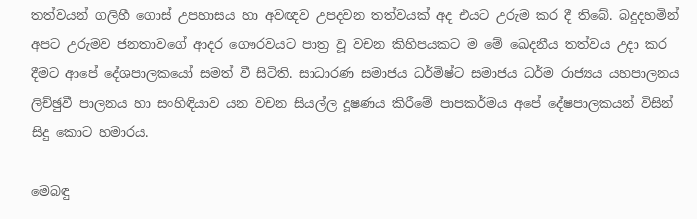තත්වයන් ගලිහී ගොස් උපහාසය හා අවඥව උපදවන තත්වයක් අද එයට උරුම කර දී තිබේ. බදුදහමින් අපට උරුමව ජනතාවගේ ආදර ගෞරවයට පාත්‍ර වූ වචන කිහිපයකට ම මේ ඛෙදනීය තත්වය උදා කර දීමට ආපේ දේශපාලකයෝ සමත් වී සිටිති. සාධාරණ සමාජය ධර්මිෂ්ට සමාජය ධර්ම රාජ්‍යය යහපාලනය ලිච්ඡුවී පාලනය හා සංහිඳියාව යන වචන සියල්ල දූෂණය කිරීමේ පාපකර්මය අපේ දේෂපාලකයන් විසින් සිදු කොට හමාරය.

මෙබඳු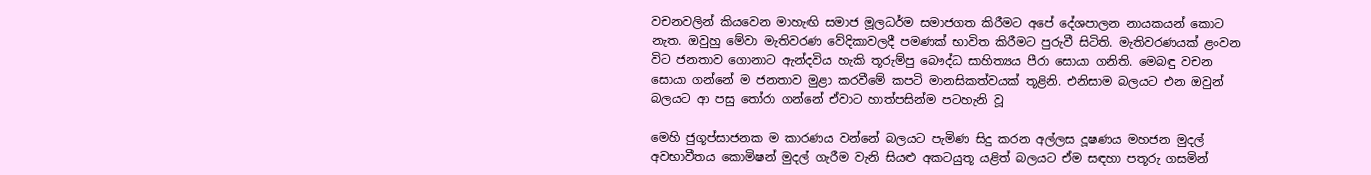වචනවලින් කියවෙන මාහැඟි සමාජ මූලධර්ම සමාජගත කිරීමට අපේ දේශපාලන නායකයන් කොට නැත. ඔවුහු මේවා මැතිවරණ වේදිකාවලදී පමණක් භාවිත කිරීමට පුරුවී සිටිති. මැතිවරණයක් ළංවන විට ජනතාව ගොනාට ඇන්දවිය හැකි තූරුම්පු බෞද්ධ සාහිත්‍යය පීරා සොයා ගනිති. මෙබඳු වචන සොයා ගන්නේ ම ජනතාව මුළා කරවීමේ කපටි මානසිකත්වයක් තූළිනි. එනිසාම බලයට එන ඔවුන් බලයට ආ පසු තෝරා ගන්නේ ඒවාට හාත්පසින්ම පටහැනි වූ

මෙහි ජුගූප්සාජනක ම කාරණය වන්නේ බලයට පැමිණ සිදු කරන අල්ලස දූෂණය මහජන මුදල් අවභාවීතය කොමිෂන් මුදල් ගැරීම වැනි සියළු අකටයුතූ යළිත් බලයට ඒම සඳහා පතූරු ගසමින්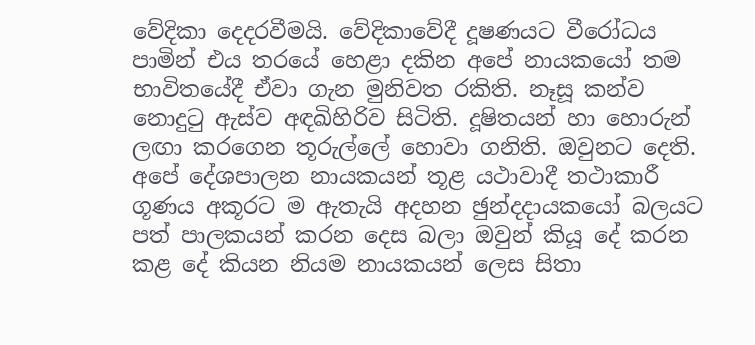වේදිකා දෙදරවීමයි. වේදිකාවේදී දූෂණයට වීරෝධය පාමින් එය තරයේ හෙළා දකින අපේ නායකයෝ තම භාවිතයේදී ඒවා ගැන මුනිවත රකිති. නෑසූ කන්ව නොදුටු ඇස්ව අඳඛිහිරිව සිටිති. දූෂිතයන් හා හොරුන් ලඟා කරගෙන තූරුල්ලේ හොවා ගනිති. ඔවුනට දෙති. අපේ දේශපාලන නායකයන් තූළ යථාවාදී තථාකාරී ගූණය අකූරට ම ඇතැයි අදහන ඡුන්දදායකයෝ බලයට පත් පාලකයන් කරන දෙස බලා ඔවුන් කියූ දේ කරන කළ දේ කියන නියම නායකයන් ලෙස සිතා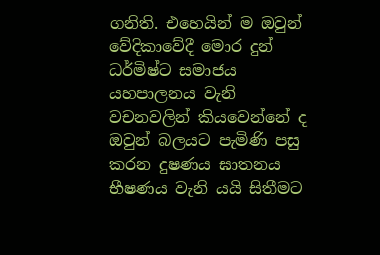ගනිති. එහෙයින් ම ඔවුන් වේදිකාවේදී මොර දුන් ධර්මිෂ්ට සමාජය යහපාලනය වැනි වචනවලින් කියවෙන්නේ ද ඔවුන් බලයට පැමිණි පසු කරන දුෂණය ඝාතනය භීෂණය වැනි යයි සිතීමට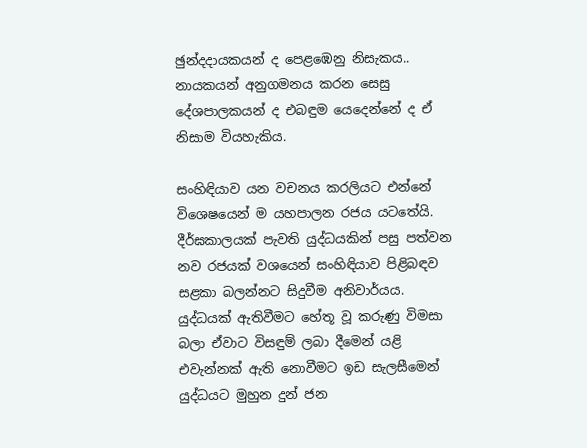ඡුන්දදායකයන් ද පෙළඹෙනු නිසැකය.. නායකයන් අනුගමනය කරන සෙසු දේශපාලකයන් ද එබඳුම යෙදෙන්නේ ද ඒ නිසාම වියහැකිය.

සංහිඳියාව යන වචනය කරලියට එන්නේ විශෙෂයෙන් ම යහපාලන රජය යටතේයි. දීර්ඝකාලයක් පැවති යුද්ධයකින් පසු පත්වන නව රජයක් වශයෙන් සංහිඳියාව පිළිබඳව සළකා බලන්නට සිදුවීම අනිවාර්යය. යුද්ධයක් ඇතිවීමට හේතූ වූ කරුණු විමසා බලා ඒවාට විසඳුම් ලබා දීමෙන් යළි එවැන්නක් ඇති නොවීමට ඉඩ සැලසීමෙන් යුද්ධයට මුහුන දුන් ජන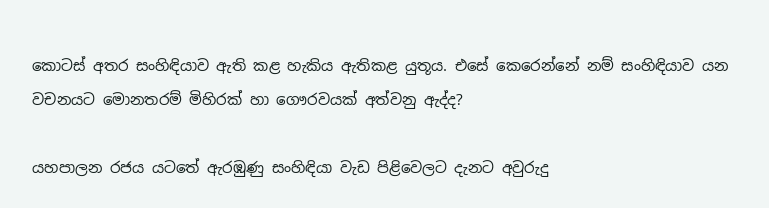කොටස් අතර සංහිඳියාව ඇති කළ හැකිය ඇතිකළ යුතූය. එසේ කෙරෙන්නේ නම් සංහිඳියාව යන වචනයට මොනතරම් මිහිරක් හා ගෞරවයක් අත්වනු ඇද්ද?

යහපාලන රජය යටතේ ඇරඹුණු සංහිඳියා වැඩ පිළිවෙලට දැනට අවුරුදු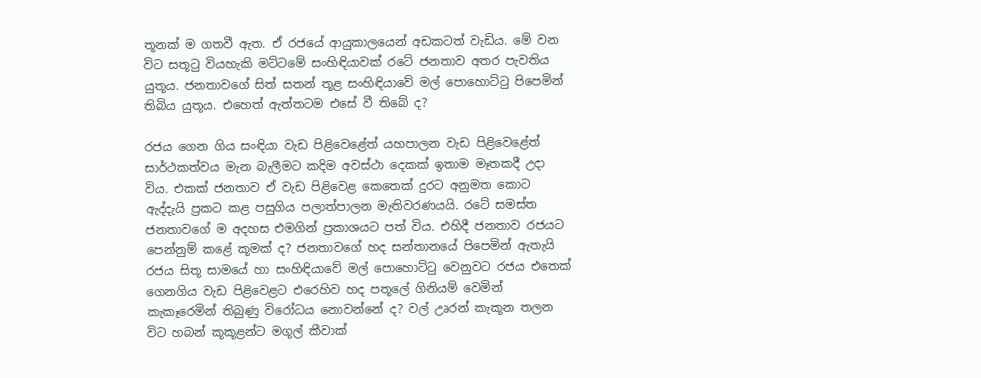තූනක් ම ගතවී ඇත. ඒ රජයේ ආයුකාලයෙන් අඩකටත් වැඩිය. මේ වන විට සතූටු වියහැකි මට්ටමේ සංහිඳියාවක් රටේ ජනතාව අතර පැවතිය යුතූය. ජනතාවගේ සිත් සතන් තූළ සංහිඳියාවේ මල් පොහොට්ටු පිපෙමින් තිබිය යුතූය. එහෙත් ඇත්තටම එසේ වී තිබේ ද?

රජය ගෙන ගිය සංඳියා වැඩ පිළිවෙළේත් යහපාලන වැඩ පිළිවෙළේත් සාර්ථකත්වය මැන බැලීමට කදිම අවස්ථා දෙකක් ඉතාම මෑතකදී උදා විය. එකක් ජනතාව ඒ වැඩ පිළිවෙළ කෙතෙක් දුරට අනුමත කොට ඇද්දැයි ප්‍රකට කළ පසුගිය පලාත්පාලන මැතිවරණයයි. රටේ සමස්ත ජනතාවගේ ම අදහස එමගින් ප්‍රකාශයට පත් විය. එහිදී ජනතාව රජයට පෙන්නුම් කළේ කූමක් ද? ජනතාවගේ හද සන්තානයේ පිපෙමින් ඇතැයි රජය සිතූ සාමයේ හා සංහිඳියාවේ මල් පොහොට්ටු වෙනුවට රජය එතෙක් ගෙනගිය වැඩ පිළිවෙළට එරෙහිව හද පතූලේ ගිනියම් වෙමින් කැකෑරෙමින් තිබුණු විරෝධය නොවන්නේ ද? වල් උෘරන් කැකූන තලන විට හබන් කූකූළන්ට මගූල් කීවාක්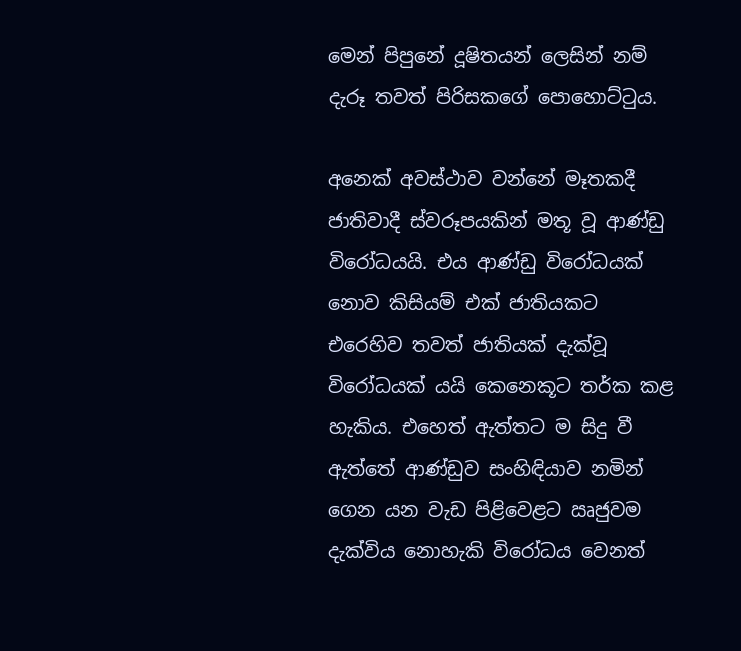මෙන් පිපුනේ දූෂිතයන් ලෙසින් නම් දැරූ තවත් පිරිසකගේ පොහොට්ටුය.

අනෙක් අවස්ථාව වන්නේ මෑතකදී ජාතිවාදී ස්වරූපයකින් මතූ වූ ආණ්ඩු විරෝධයයි. එය ආණ්ඩු විරෝධයක් නොව කිසියම් එක් ජාතියකට එරෙහිව තවත් ජාතියක් දැක්වූ විරෝධයක් යයි කෙනෙකූට තර්ක කළ හැකිය. එහෙත් ඇත්තට ම සිදු වී ඇත්තේ ආණ්ඩුව සංහිඳියාව නමින් ගෙන යන වැඩ පිළිවෙළට ඍජුවම දැක්විය නොහැකි විරෝධය වෙනත්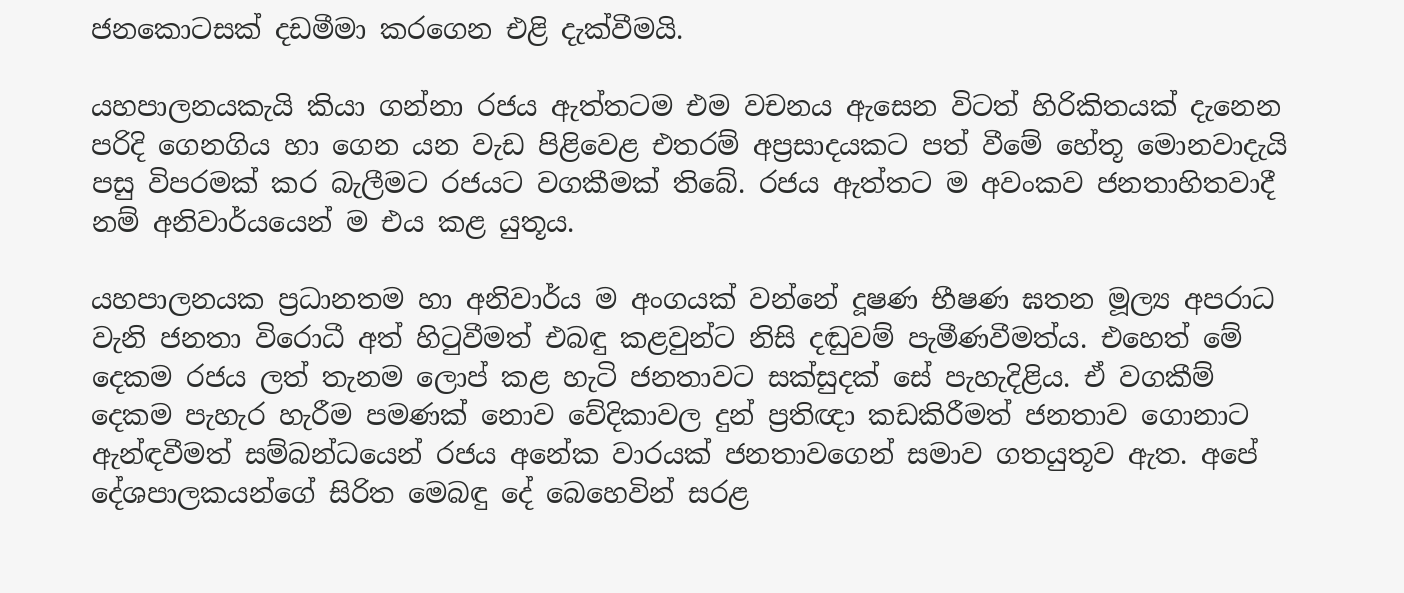ජනකොටසක් දඩමීමා කරගෙන එළි දැක්වීමයි.

යහපාලනයකැයි කියා ගන්නා රජය ඇත්තටම එම වචනය ඇසෙන විටත් හිරිකිතයක් දැනෙන පරිදි ගෙනගිය හා ගෙන යන වැඩ පිළිවෙළ එතරම් අප්‍රසාදයකට පත් වීමේ හේතූ මොනවාදැයි පසු විපරමක් කර බැලීමට රජයට වගකීමක් තිබේ. රජය ඇත්තට ම අවංකව ජනතාහිතවාදී නම් අනිවාර්යයෙන් ම එය කළ යුතූය.

යහපාලනයක ප්‍රධානතම හා අනිවාර්ය ම අංගයක් වන්නේ දූෂණ භීෂණ ඝතන මූල්‍ය අපරාධ වැනි ජනතා විරොධී අත් හිටුවීමත් එබඳු කළවුන්ට නිසි දඬුවම් පැමීණවීමත්ය. එහෙත් මේ දෙකම රජය ලත් තැනම ලොප් කළ හැටි ජනතාවට සක්සුදක් සේ පැහැදිළිය. ඒ වගකීම් දෙකම පැහැර හැරීම පමණක් නොව වේදිකාවල දුන් ප්‍රතිඥා කඩකිරීමත් ජනතාව ගොනාට ඇන්ඳවීමත් සම්බන්ධයෙන් රජය අනේක වාරයක් ජනතාවගෙන් සමාව ගතයුතූව ඇත. අපේ දේශපාලකයන්ගේ සිරිත මෙබඳු දේ බෙහෙවින් සරළ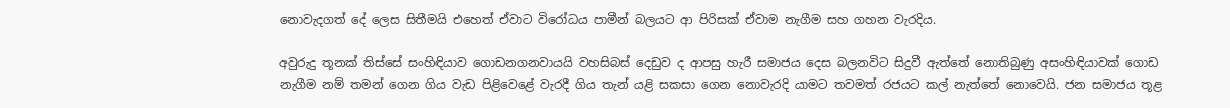නොවැදගත් දේ ලෙස සිතීමයි එහෙත් ඒවාට විරෝධය පාමීන් බලයට ආ පිරිසක් ඒවාම නැගීම සහ ගහන වැරදිය.

අවුරුදු තූනක් තිස්සේ සංහිඳියාව ගොඩනගනවායයි වහසිබස් දෙඩුව ද ආපසු හැරී සමාජය දෙස බලනවිට සිදුවී ඇත්තේ නොතිබුණු අසංහිඳියාවක් ගොඩ නැගීම නම් තමන් ගෙන ගිය වැඩ පිළිවෙළේ වැරදී ගිය තැන් යළි සකසා ගෙන නොවැරදි යාමට තවමත් රජයට කල් නැත්තේ නොවෙයි. ජන සමාජය තූළ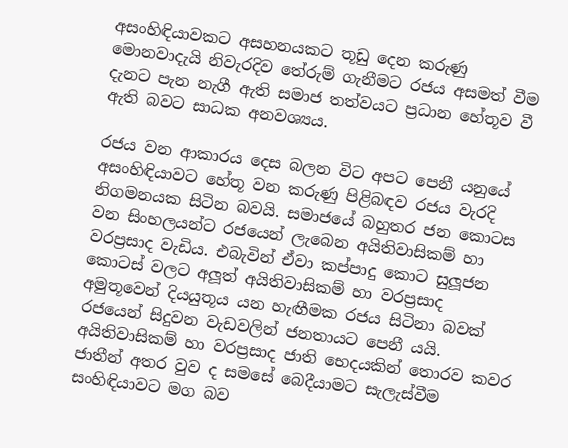අසංහිඳියාවකට අසහනයකට තූඩු දෙන කරුණු මොනවාදැයි නිවැරදිව තේරුම් ගැනීමට රජය අසමත් වීම දැනට පැන නැගී ඇති සමාජ තත්වයට ප්‍රධාන හේතූව වී ඇති බවට සාධක අනවශ්‍යය.

රජය වන ආකාරය දෙස බලන විට අපට පෙනී යනුයේ අසංහිඳියාවට හේතූ වන කරුණු පිළිබඳව රජය වැරදි නිගමනයක සිටින බවයි. සමාජයේ බහුතර ජන කොටස වන සිංහලයන්ට රජයෙන් ලැබෙන අයිතිවාසිකම් හා වරප්‍රසාද වැඩිය. එබැවින් ඒවා කප්පාදු කොට සුලූජන කොටස් වලට අලූත් අයිතිවාසිකම් හා වරප්‍රසාද අමුතූවෙන් දියයුතූය යන හැඟීමක රජය සිටිනා බවක් රජයෙන් සිදුවන වැඩවලින් ජනතායට පෙනී යයි. අයිතිවාසිකම් හා වරප්‍රසාද ජාති භෙදයකින් තොරව කවර ජාතීන් අතර වුව ද සමසේ බෙදීයාමට සැලැස්වීම සංහිඳියාවට මග බව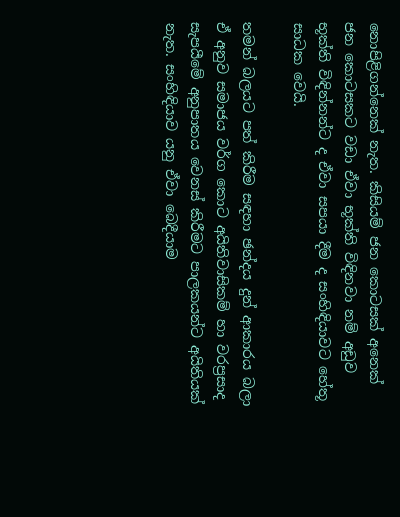නොපිළිගන්නෙක් නැත. කිසියම් ජන කොටසක් අනෙක් ජන කොටසකට වඩා ඒවා භූක්ති විඳිනවා නම් අඩුව භූක්ති විඳින්නන්ට ද ඒවා සපයා දීම ද සංහිඳියාවට හේතූ සාධක වෙයි.

තමන් බලයට පත් කිරීම සඳහා ඡන්දය දුන් ආකාරය බලා ඒ අනුව සමාජය වර්ග කොට අයිතිවාසිකම් හා වරප්‍රසාද සැපයීමේ අනුපාතය වෙනස් කිරීමට පාලකයන්ට අයිතියක් නැත. සංහිඳියාව යනු ඒවා බෙදීයාම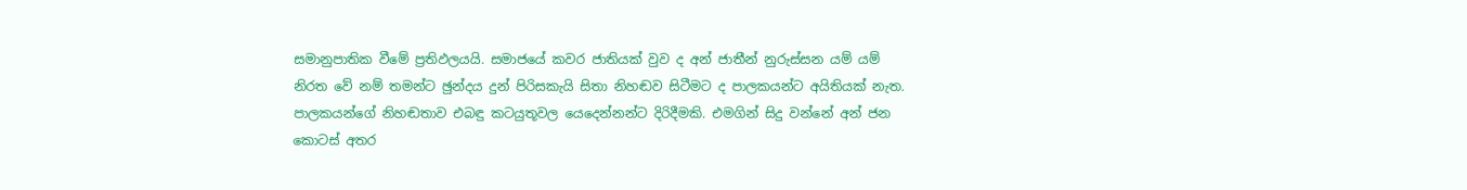සමානුපාතික වීමේ ප්‍රතිඵලයයි. සමාජයේ කවර ජාතියක් වුව ද අන් ජාතීන් නුරුස්සන යම් යම් නිරත වේ නම් තමන්ට ඡුන්දය දුන් පිරිසකැයි සිතා නිහඬව සිටීමට ද පාලකයන්ට අයිතියක් නැත. පාලකයන්ගේ නිහඬතාව එබඳු කටයුතූවල යෙදෙන්නන්ට දිරිදීමකි. එමගින් සිදු වන්නේ අන් ජන කොටස් අතර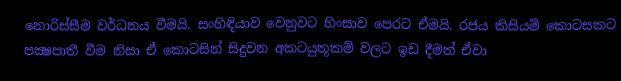නොරිස්සීම වර්ධනය වීමයි. සංහිඳියාව වෙනුවට හිංසාව පෙරට ඒමයි. රජය කිසියම් කොටසකට පක්‍ෂපාතී වීම නිසා ඒ කොටසින් සිදුවන අකටයුතූකම් වලට ඉඩ දීමත් ඒවා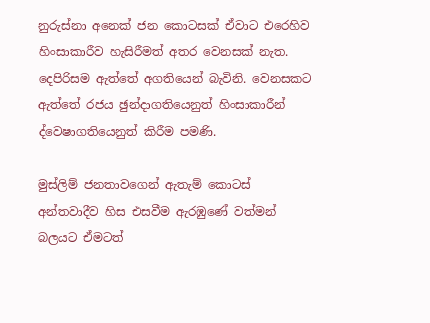නුරුස්නා අනෙක් ජන කොටසක් ඒවාට එරෙහිව හිංසාකාරීව හැසිරීමත් අතර වෙනසක් නැත. දෙපිරිසම ඇත්තේ අගතියෙන් බැවිනි. වෙනසකට ඇත්තේ රජය ඡුන්දාගතියෙනුත් හිංසාකාරීන් ද්වෙෂාගතියෙනුත් කිරීම පමණි.

මුස්ලිම් ජනතාවගෙන් ඇතැම් කොටස් අන්තවාදීව හිස එසවීම ඇරඹුණේ වත්මන් බලයට ඒමටත්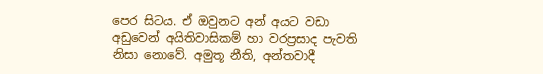පෙර සිටය. ඒ ඔවුනට අන් අයට වඩා අඩුවෙන් අයිතිවාසිකම් හා වරප්‍රසාද පැවති නිසා නොවේ. අමුතූ නීති, අන්තවාදී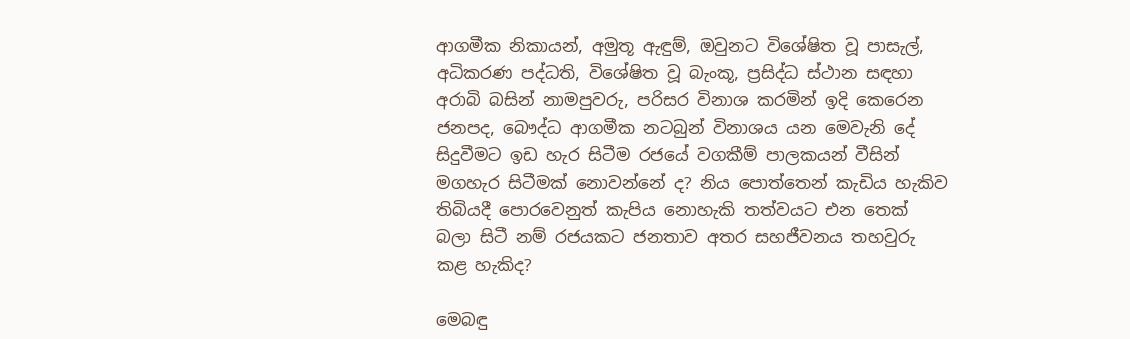ආගමීක නිකායන්, අමුතූ ඇඳුම්, ඔවුනට විශේෂිත වූ පාසැල්, අධිකරණ පද්ධති, විශේෂිත වූ බැංකූ, ප්‍රසිද්ධ ස්ථාන සඳහා අරාබි බසින් නාමපුවරු, පරිසර විනාශ කරමින් ඉදි කෙරෙන ජනපද, බෞද්ධ ආගමීක නටබුන් විනාශය යන මෙවැනි දේ සිදුවීමට ඉඩ හැර සිටීම රජයේ වගකීම් පාලකයන් වීසින් මගහැර සිටීමක් නොවන්නේ ද? නිය පොත්තෙන් කැඩිය හැකිව තිබියදී පොරවෙනුත් කැපිය නොහැකි තත්වයට එන තෙක් බලා සිටී නම් රජයකට ජනතාව අතර සහජීවනය තහවුරු කළ හැකිද?

මෙබඳු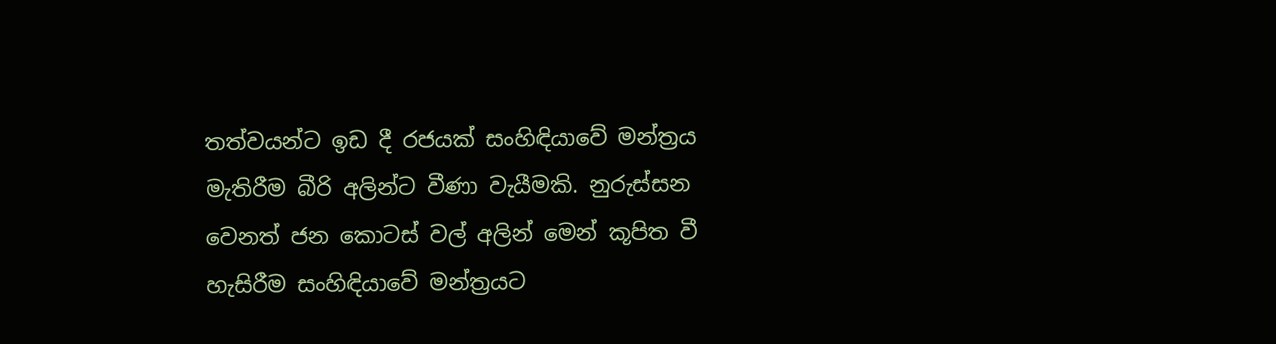තත්වයන්ට ඉඩ දී රජයක් සංහිඳියාවේ මන්ත්‍රය මැතිරීම බීරි අලින්ට වීණා වැයීමකි. නුරුස්සන වෙනත් ජන කොටස් වල් අලින් මෙන් කූපිත වී හැසිරීම සංහිඳියාවේ මන්ත්‍රයට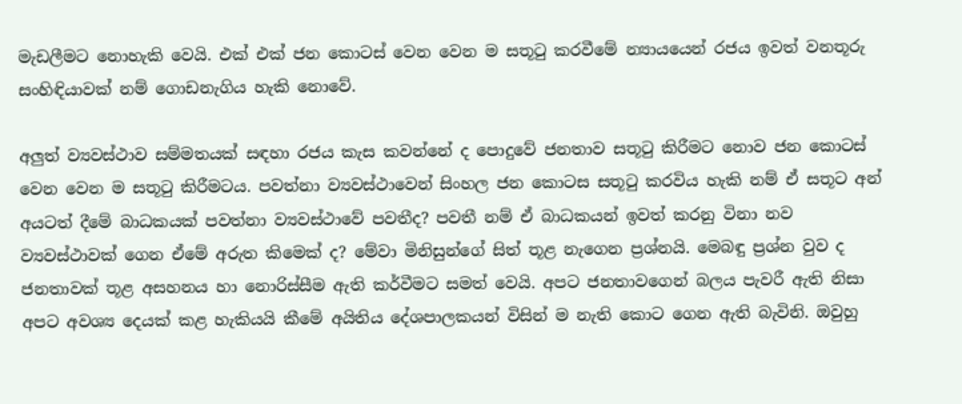මැඩලීමට නොහැකි වෙයි. එක් එක් ජන කොටස් වෙන වෙන ම සතූටු කරවීමේ න්‍යායයෙන් රජය ඉවත් වනතූරු සංහිඳියාවක් නම් ගොඩනැගිය හැකි නොවේ.

අලුත් ව්‍යවස්ථාව සම්මතයක් සඳහා රජය කැස කවන්නේ ද පොදුවේ ජනතාව සතූටු කිරීමට නොව ජන කොටස් වෙන වෙන ම සතූටු කිරීමටය. පවත්නා ව්‍යවස්ථාවෙන් සිංහල ජන කොටස සතූටු කරවිය හැකි නම් ඒ සතූට අන් අයටත් දීමේ බාධකයක් පවත්නා ව්‍යවස්ථාවේ පවතීද? පවතී නම් ඒ බාධකයන් ඉවත් කරනු විනා නව ව්‍යවස්ථාවක් ගෙන ඒමේ අරුත කිමෙක් ද? මේවා මිනිසුන්ගේ සිත් තූළ නැගෙන ප්‍රශ්නයි. මෙබඳු ප්‍රශ්න වුව ද ජනතාවක් තූළ අසහනය හා නොරිස්සීම ඇති කර්වීමට සමත් වෙයි. අපට ජනතාවගෙන් බලය පැවරී ඇති නිසා අපට අවශ්‍ය දෙයක් කළ හැකියයි කීමේ අයිතිය දේශපාලකයන් විසින් ම නැති කොට ගෙන ඇති බැවිනි. ඔවුහු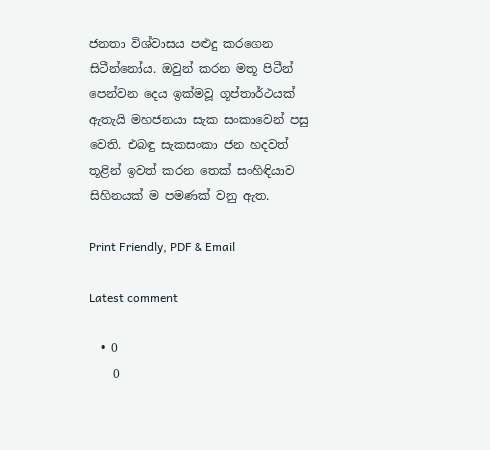ජනතා විශ්වාසය පළුදු කරගෙන සිටීන්නෝය. ඔවුන් කරන මතූ පිටීන් පෙන්වන දෙය ඉක්මවූ ගූප්තාර්ථයක් ඇතැයි මහජනයා සැක සංකාවෙන් පසු වෙති. එබඳු සැකසංකා ජන හදවත් තූළින් ඉවත් කරන තෙක් සංහිඳියාව සිහිනයක් ම පමණක් වනු ඇත.

Print Friendly, PDF & Email

Latest comment

  • 0
    0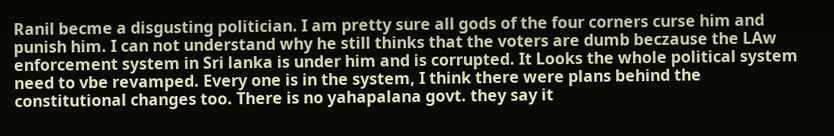Ranil becme a disgusting politician. I am pretty sure all gods of the four corners curse him and punish him. I can not understand why he still thinks that the voters are dumb beczause the LAw enforcement system in Sri lanka is under him and is corrupted. It Looks the whole political system need to vbe revamped. Every one is in the system, I think there were plans behind the constitutional changes too. There is no yahapalana govt. they say it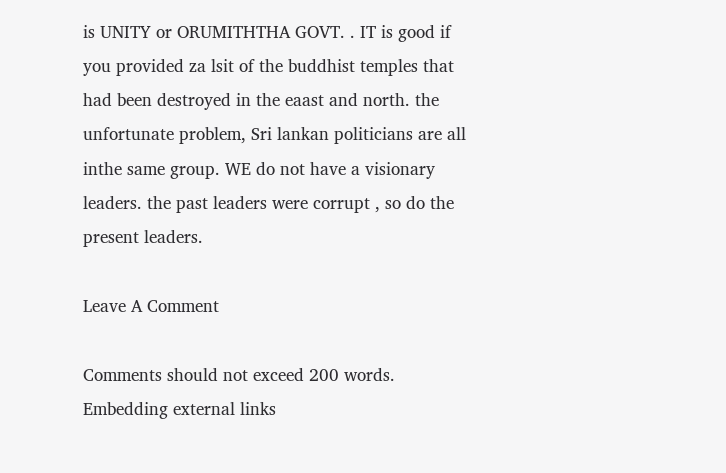is UNITY or ORUMITHTHA GOVT. . IT is good if you provided za lsit of the buddhist temples that had been destroyed in the eaast and north. the unfortunate problem, Sri lankan politicians are all inthe same group. WE do not have a visionary leaders. the past leaders were corrupt , so do the present leaders.

Leave A Comment

Comments should not exceed 200 words. Embedding external links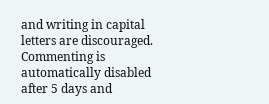and writing in capital letters are discouraged. Commenting is automatically disabled after 5 days and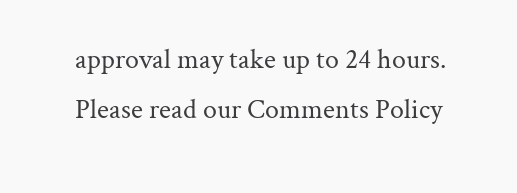approval may take up to 24 hours. Please read our Comments Policy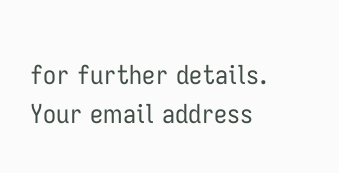for further details. Your email address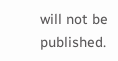will not be published.